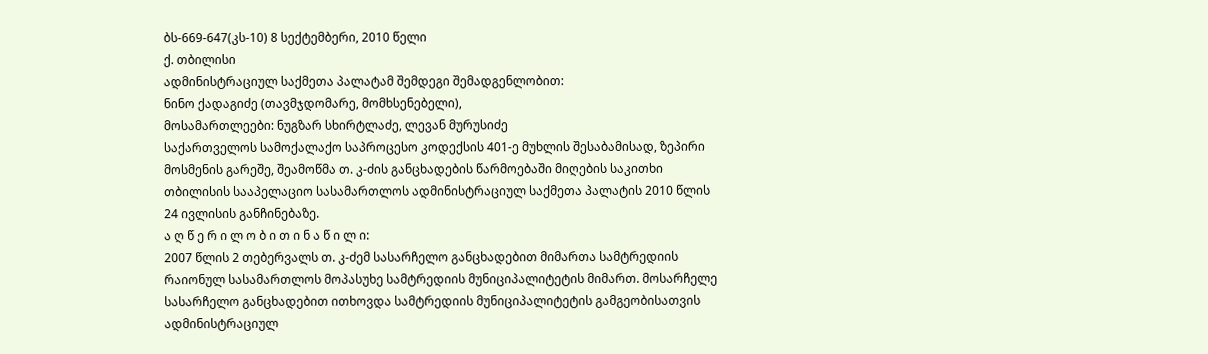ბს-669-647(კს-10) 8 სექტემბერი, 2010 წელი
ქ. თბილისი
ადმინისტრაციულ საქმეთა პალატამ შემდეგი შემადგენლობით:
ნინო ქადაგიძე (თავმჯდომარე, მომხსენებელი),
მოსამართლეები: ნუგზარ სხირტლაძე, ლევან მურუსიძე
საქართველოს სამოქალაქო საპროცესო კოდექსის 401-ე მუხლის შესაბამისად, ზეპირი მოსმენის გარეშე, შეამოწმა თ. კ-ძის განცხადების წარმოებაში მიღების საკითხი თბილისის სააპელაციო სასამართლოს ადმინისტრაციულ საქმეთა პალატის 2010 წლის 24 ივლისის განჩინებაზე.
ა ღ წ ე რ ი ლ ო ბ ი თ ი ნ ა წ ი ლ ი:
2007 წლის 2 თებერვალს თ. კ-ძემ სასარჩელო განცხადებით მიმართა სამტრედიის რაიონულ სასამართლოს მოპასუხე სამტრედიის მუნიციპალიტეტის მიმართ. მოსარჩელე სასარჩელო განცხადებით ითხოვდა სამტრედიის მუნიციპალიტეტის გამგეობისათვის ადმინისტრაციულ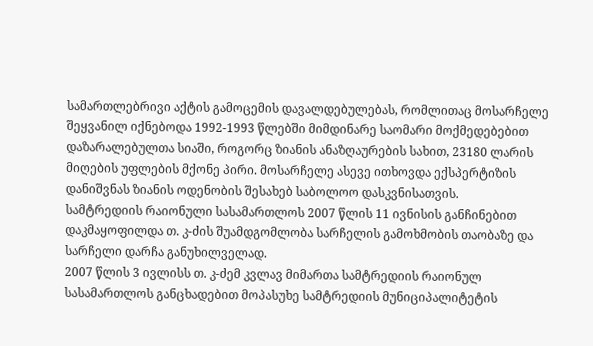სამართლებრივი აქტის გამოცემის დავალდებულებას, რომლითაც მოსარჩელე შეყვანილ იქნებოდა 1992-1993 წლებში მიმდინარე საომარი მოქმედებებით დაზარალებულთა სიაში, როგორც ზიანის ანაზღაურების სახით, 23180 ლარის მიღების უფლების მქონე პირი. მოსარჩელე ასევე ითხოვდა ექსპერტიზის დანიშვნას ზიანის ოდენობის შესახებ საბოლოო დასკვნისათვის.
სამტრედიის რაიონული სასამართლოს 2007 წლის 11 ივნისის განჩინებით დაკმაყოფილდა თ. კ-ძის შუამდგომლობა სარჩელის გამოხმობის თაობაზე და სარჩელი დარჩა განუხილველად.
2007 წლის 3 ივლისს თ. კ-ძემ კვლავ მიმართა სამტრედიის რაიონულ სასამართლოს განცხადებით მოპასუხე სამტრედიის მუნიციპალიტეტის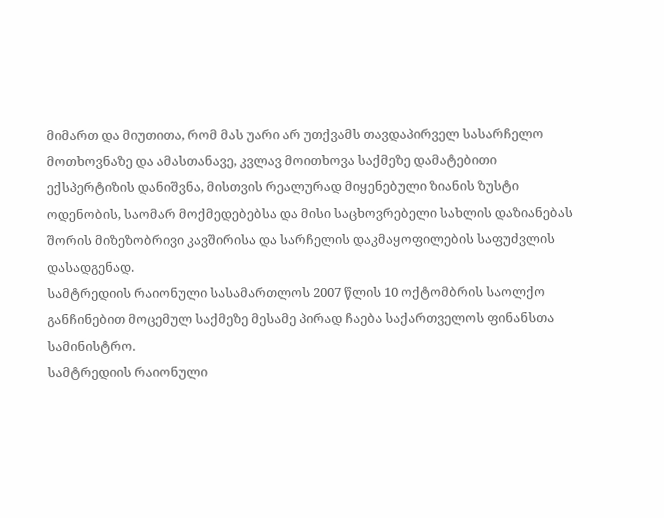მიმართ და მიუთითა, რომ მას უარი არ უთქვამს თავდაპირველ სასარჩელო მოთხოვნაზე და ამასთანავე, კვლავ მოითხოვა საქმეზე დამატებითი ექსპერტიზის დანიშვნა, მისთვის რეალურად მიყენებული ზიანის ზუსტი ოდენობის, საომარ მოქმედებებსა და მისი საცხოვრებელი სახლის დაზიანებას შორის მიზეზობრივი კავშირისა და სარჩელის დაკმაყოფილების საფუძვლის დასადგენად.
სამტრედიის რაიონული სასამართლოს 2007 წლის 10 ოქტომბრის საოლქო განჩინებით მოცემულ საქმეზე მესამე პირად ჩაება საქართველოს ფინანსთა სამინისტრო.
სამტრედიის რაიონული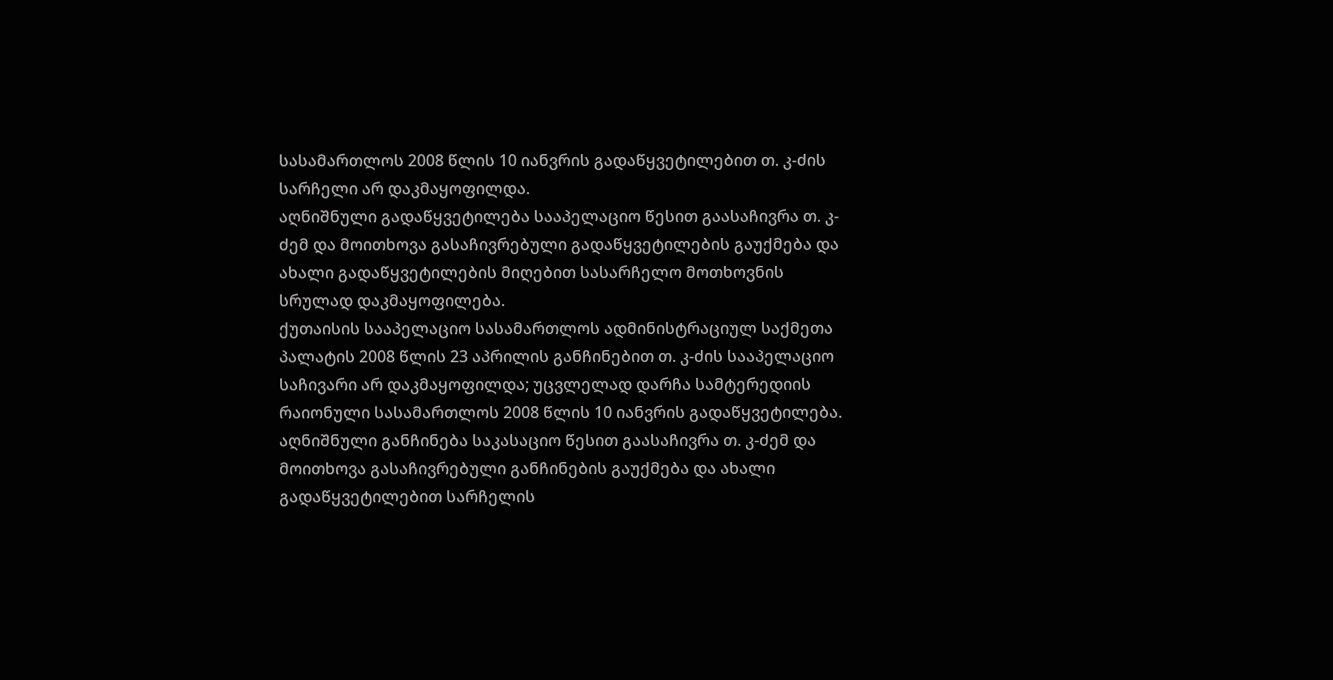სასამართლოს 2008 წლის 10 იანვრის გადაწყვეტილებით თ. კ-ძის სარჩელი არ დაკმაყოფილდა.
აღნიშნული გადაწყვეტილება სააპელაციო წესით გაასაჩივრა თ. კ-ძემ და მოითხოვა გასაჩივრებული გადაწყვეტილების გაუქმება და ახალი გადაწყვეტილების მიღებით სასარჩელო მოთხოვნის სრულად დაკმაყოფილება.
ქუთაისის სააპელაციო სასამართლოს ადმინისტრაციულ საქმეთა პალატის 2008 წლის 23 აპრილის განჩინებით თ. კ-ძის სააპელაციო საჩივარი არ დაკმაყოფილდა; უცვლელად დარჩა სამტერედიის რაიონული სასამართლოს 2008 წლის 10 იანვრის გადაწყვეტილება.
აღნიშნული განჩინება საკასაციო წესით გაასაჩივრა თ. კ-ძემ და მოითხოვა გასაჩივრებული განჩინების გაუქმება და ახალი გადაწყვეტილებით სარჩელის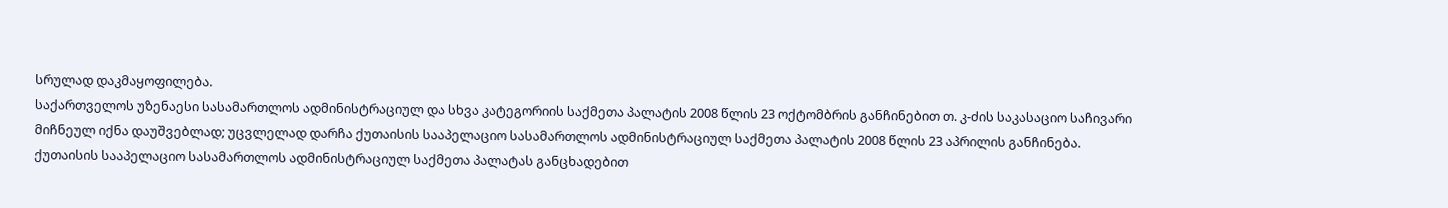სრულად დაკმაყოფილება.
საქართველოს უზენაესი სასამართლოს ადმინისტრაციულ და სხვა კატეგორიის საქმეთა პალატის 2008 წლის 23 ოქტომბრის განჩინებით თ. კ-ძის საკასაციო საჩივარი მიჩნეულ იქნა დაუშვებლად; უცვლელად დარჩა ქუთაისის სააპელაციო სასამართლოს ადმინისტრაციულ საქმეთა პალატის 2008 წლის 23 აპრილის განჩინება.
ქუთაისის სააპელაციო სასამართლოს ადმინისტრაციულ საქმეთა პალატას განცხადებით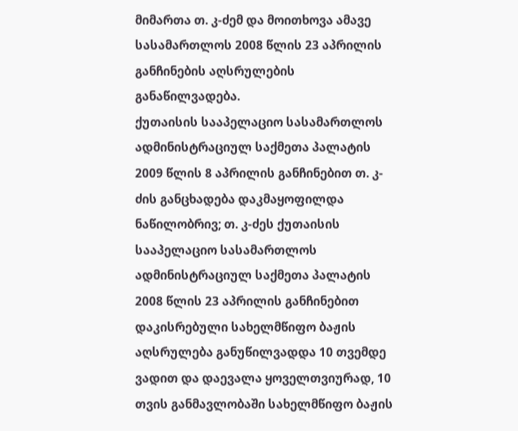მიმართა თ. კ-ძემ და მოითხოვა ამავე სასამართლოს 2008 წლის 23 აპრილის განჩინების აღსრულების განაწილვადება.
ქუთაისის სააპელაციო სასამართლოს ადმინისტრაციულ საქმეთა პალატის 2009 წლის 8 აპრილის განჩინებით თ. კ-ძის განცხადება დაკმაყოფილდა ნაწილობრივ; თ. კ-ძეს ქუთაისის სააპელაციო სასამართლოს ადმინისტრაციულ საქმეთა პალატის 2008 წლის 23 აპრილის განჩინებით დაკისრებული სახელმწიფო ბაჟის აღსრულება განუწილვადდა 10 თვემდე ვადით და დაევალა ყოველთვიურად, 10 თვის განმავლობაში სახელმწიფო ბაჟის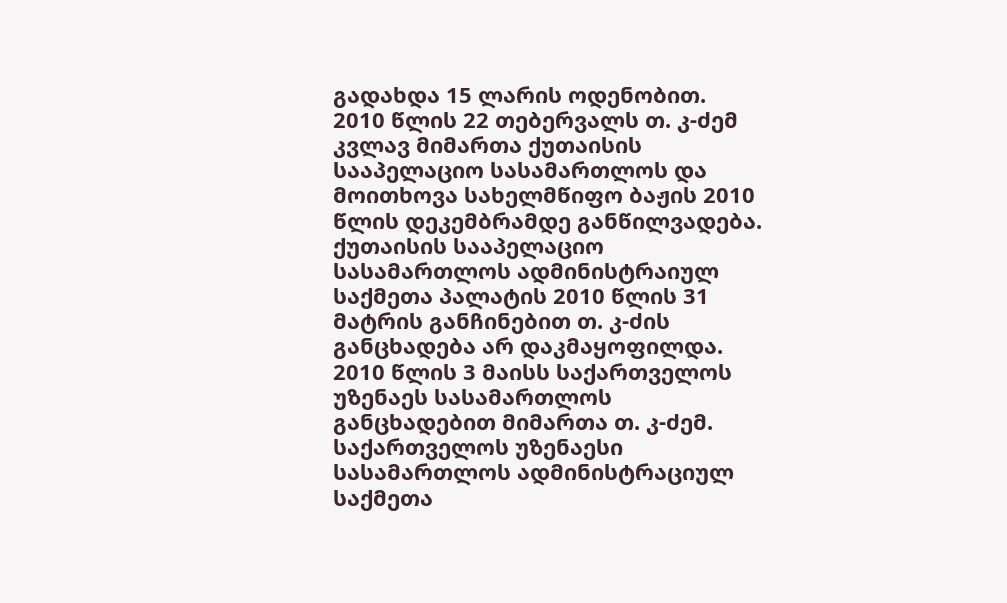გადახდა 15 ლარის ოდენობით.
2010 წლის 22 თებერვალს თ. კ-ძემ კვლავ მიმართა ქუთაისის სააპელაციო სასამართლოს და მოითხოვა სახელმწიფო ბაჟის 2010 წლის დეკემბრამდე განწილვადება.
ქუთაისის სააპელაციო სასამართლოს ადმინისტრაიულ საქმეთა პალატის 2010 წლის 31 მატრის განჩინებით თ. კ-ძის განცხადება არ დაკმაყოფილდა.
2010 წლის 3 მაისს საქართველოს უზენაეს სასამართლოს განცხადებით მიმართა თ. კ-ძემ.
საქართველოს უზენაესი სასამართლოს ადმინისტრაციულ საქმეთა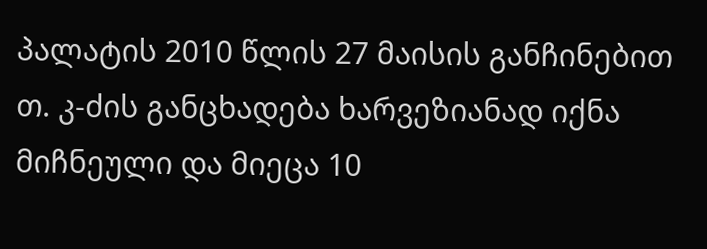პალატის 2010 წლის 27 მაისის განჩინებით თ. კ-ძის განცხადება ხარვეზიანად იქნა მიჩნეული და მიეცა 10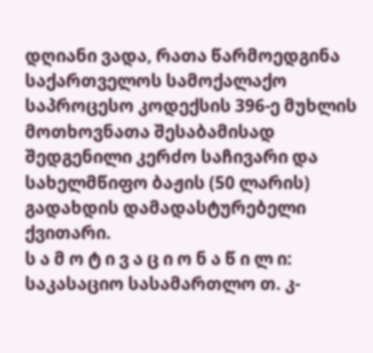დღიანი ვადა, რათა წარმოედგინა საქართველოს სამოქალაქო საპროცესო კოდექსის 396-ე მუხლის მოთხოვნათა შესაბამისად შედგენილი კერძო საჩივარი და სახელმწიფო ბაჟის (50 ლარის) გადახდის დამადასტურებელი ქვითარი.
ს ა მ ო ტ ი ვ ა ც ი ო ნ ა წ ი ლ ი:
საკასაციო სასამართლო თ. კ-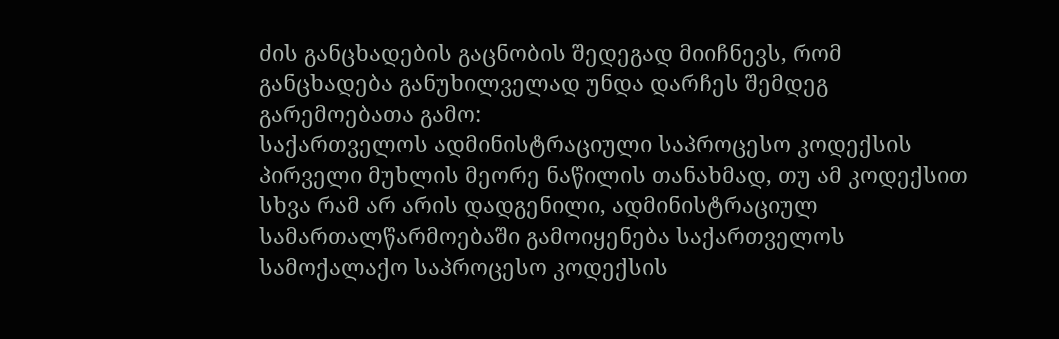ძის განცხადების გაცნობის შედეგად მიიჩნევს, რომ განცხადება განუხილველად უნდა დარჩეს შემდეგ გარემოებათა გამო:
საქართველოს ადმინისტრაციული საპროცესო კოდექსის პირველი მუხლის მეორე ნაწილის თანახმად, თუ ამ კოდექსით სხვა რამ არ არის დადგენილი, ადმინისტრაციულ სამართალწარმოებაში გამოიყენება საქართველოს სამოქალაქო საპროცესო კოდექსის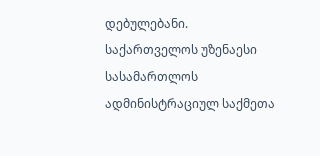დებულებანი.
საქართველოს უზენაესი სასამართლოს ადმინისტრაციულ საქმეთა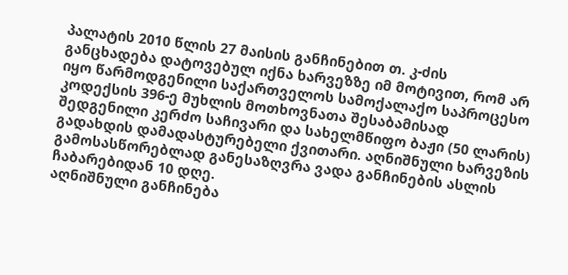პალატის 2010 წლის 27 მაისის განჩინებით თ. კ-ძის განცხადება დატოვებულ იქნა ხარვეზზე იმ მოტივით, რომ არ იყო წარმოდგენილი საქართველოს სამოქალაქო საპროცესო კოდექსის 396-ე მუხლის მოთხოვნათა შესაბამისად შედგენილი კერძო საჩივარი და სახელმწიფო ბაჟი (50 ლარის) გადახდის დამადასტურებელი ქვითარი. აღნიშნული ხარვეზის გამოსასწორებლად განესაზღვრა ვადა განჩინების ასლის ჩაბარებიდან 10 დღე.
აღნიშნული განჩინება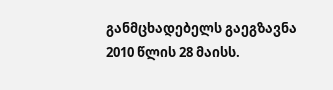განმცხადებელს გაეგზავნა 2010 წლის 28 მაისს.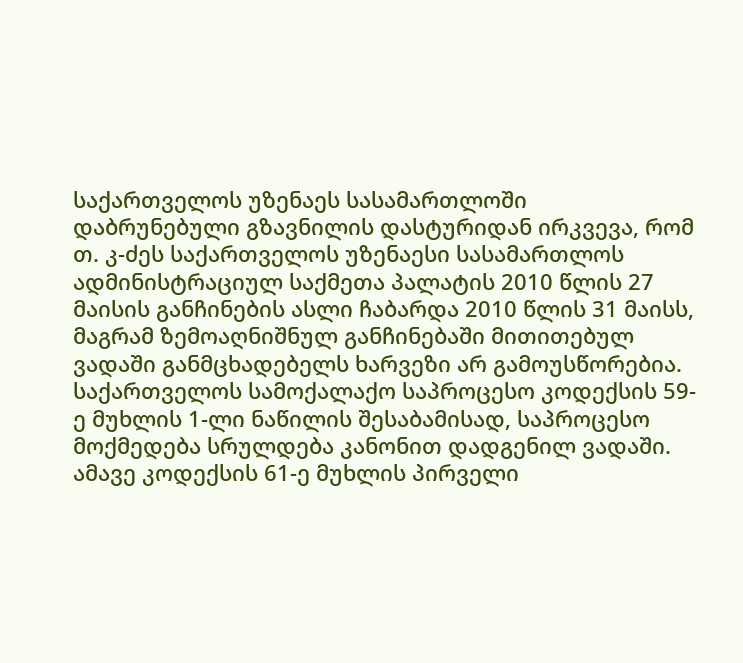საქართველოს უზენაეს სასამართლოში დაბრუნებული გზავნილის დასტურიდან ირკვევა, რომ თ. კ-ძეს საქართველოს უზენაესი სასამართლოს ადმინისტრაციულ საქმეთა პალატის 2010 წლის 27 მაისის განჩინების ასლი ჩაბარდა 2010 წლის 31 მაისს, მაგრამ ზემოაღნიშნულ განჩინებაში მითითებულ ვადაში განმცხადებელს ხარვეზი არ გამოუსწორებია.
საქართველოს სამოქალაქო საპროცესო კოდექსის 59-ე მუხლის 1-ლი ნაწილის შესაბამისად, საპროცესო მოქმედება სრულდება კანონით დადგენილ ვადაში. ამავე კოდექსის 61-ე მუხლის პირველი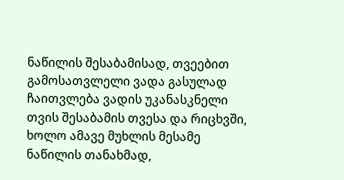ნაწილის შესაბამისად, თვეებით გამოსათვლელი ვადა გასულად ჩაითვლება ვადის უკანასკნელი თვის შესაბამის თვესა და რიცხვში, ხოლო ამავე მუხლის მესამე ნაწილის თანახმად,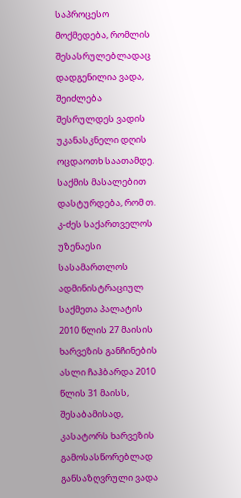საპროცესო მოქმედება, რომლის შესასრულებლადაც დადგენილია ვადა, შეიძლება შესრულდეს ვადის უკანასკნელი დღის ოცდაოთხ საათამდე. საქმის მასალებით დასტურდება, რომ თ. კ-ძეს საქართველოს უზენაესი სასამართლოს ადმინისტრაციულ საქმეთა პალატის 2010 წლის 27 მაისის ხარვეზის განჩინების ასლი ჩაჰბარდა 2010 წლის 31 მაისს, შესაბამისად, კასატორს ხარვეზის გამოსასწორებლად განსაზღვრული ვადა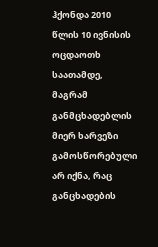ჰქონდა 2010 წლის 10 ივნისის ოცდაოთხ საათამდე, მაგრამ განმცხადებლის მიერ ხარვეზი გამოსწორებული არ იქნა, რაც განცხადების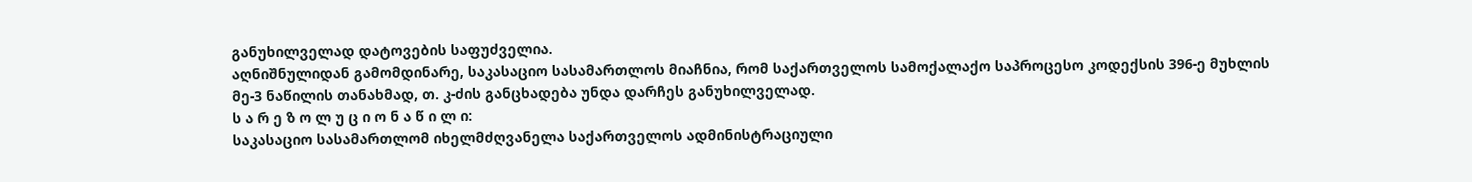განუხილველად დატოვების საფუძველია.
აღნიშნულიდან გამომდინარე, საკასაციო სასამართლოს მიაჩნია, რომ საქართველოს სამოქალაქო საპროცესო კოდექსის 396-ე მუხლის მე-3 ნაწილის თანახმად, თ. კ-ძის განცხადება უნდა დარჩეს განუხილველად.
ს ა რ ე ზ ო ლ უ ც ი ო ნ ა წ ი ლ ი:
საკასაციო სასამართლომ იხელმძღვანელა საქართველოს ადმინისტრაციული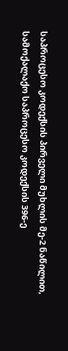საპროცესო კოდექსის პირველი მუხლის მე-2 ნაწილით, სამოქალაქო საპროცესო კოდექსის 396-ე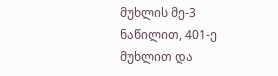მუხლის მე-3 ნაწილით, 401-ე მუხლით და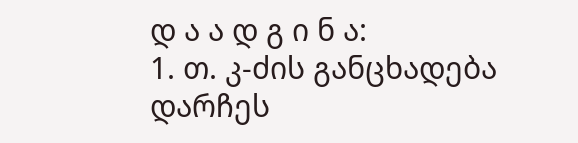დ ა ა დ გ ი ნ ა:
1. თ. კ-ძის განცხადება დარჩეს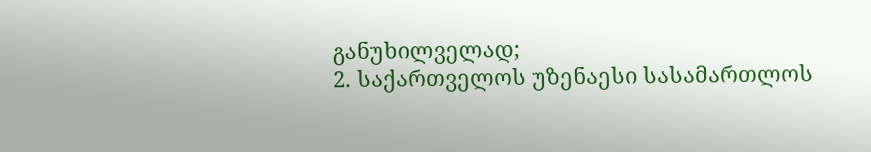განუხილველად;
2. საქართველოს უზენაესი სასამართლოს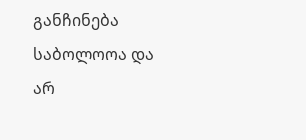განჩინება საბოლოოა და არ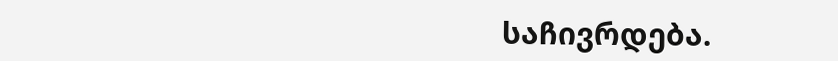საჩივრდება.